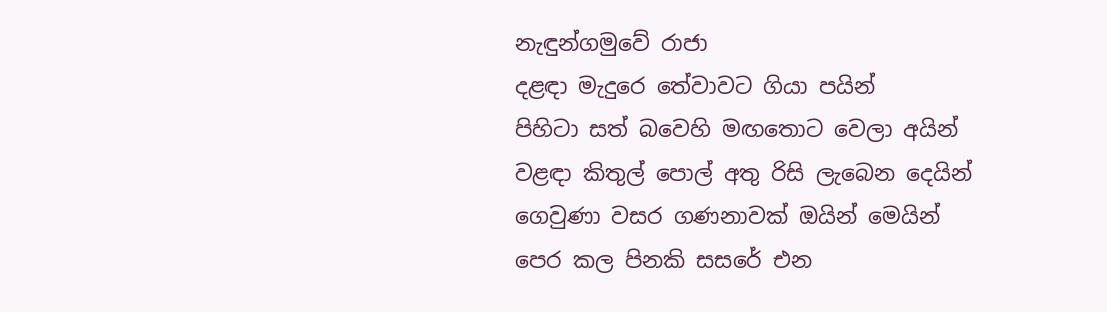නැඳුන්ගමුවේ රාජා
දළඳා මැදුරෙ තේවාවට ගියා පයින්
පිහිටා සත් බවෙහි මඟතොට වෙලා අයින්
වළඳා කිතුල් පොල් අතු රිසි ලැබෙන දෙයින්
ගෙවුණා වසර ගණනාවක් ඔයින් මෙයින්
පෙර කල පිනකි සසරේ එන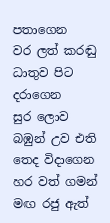පතාගෙන
වර ලත් කරඬු ධාතුව පිට දරාගෙන
සුර ලොව බඹුන් උව එති තෙද විදාගෙන
හර වත් ගමන් මඟ රජු ඇත්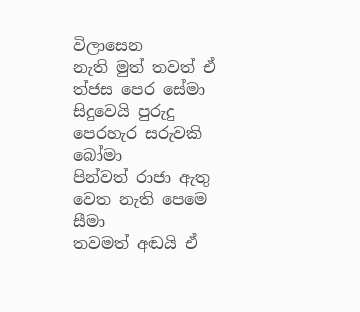විලාසෙන
නැති මුත් තවත් ඒ ත්ජස පෙර සේමා
සිදුවෙයි පුරුදු පෙරහැර සරුවකි බෝමා
පින්වත් රාජා ඇතු වෙත නැති පෙමෙ සීමා
තවමත් අඬයි ඒ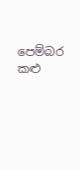පෙම්බර කළු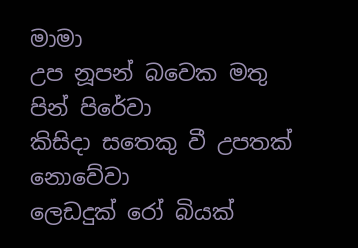මාමා
උප නූපන් බවෙක මතු පින් පිරේවා
කිසිදා සතෙකු වී උපතක් නොවේවා
ලෙඩදුක් රෝ බියක්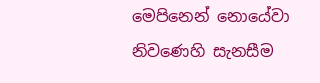මෙපිනෙන් නොයේවා
නිවණෙහි සැනසීම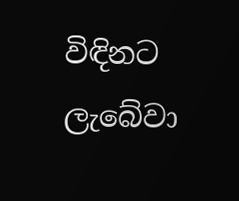විඳිනට ලැබේවා